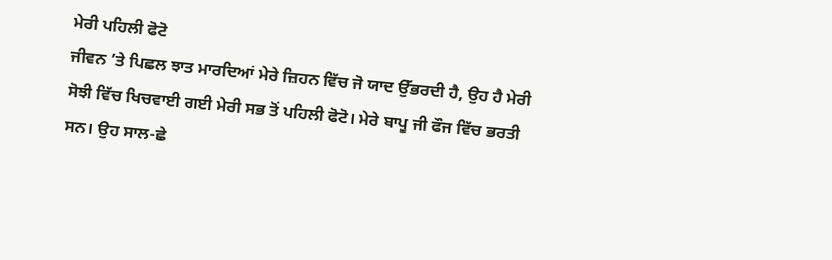ਮੇਰੀ ਪਹਿਲੀ ਫੋਟੋ
ਜੀਵਨ ’ਤੇ ਪਿਛਲ ਝਾਤ ਮਾਰਦਿਆਂ ਮੇਰੇ ਜ਼ਿਹਨ ਵਿੱਚ ਜੋ ਯਾਦ ਉੱਭਰਦੀ ਹੈ, ਉਹ ਹੈ ਮੇਰੀ ਸੋਝੀ ਵਿੱਚ ਖਿਚਵਾਈ ਗਈ ਮੇਰੀ ਸਭ ਤੋਂ ਪਹਿਲੀ ਫੋਟੋ। ਮੇਰੇ ਬਾਪੂ ਜੀ ਫੌਜ ਵਿੱਚ ਭਰਤੀ ਸਨ। ਉਹ ਸਾਲ-ਛੇ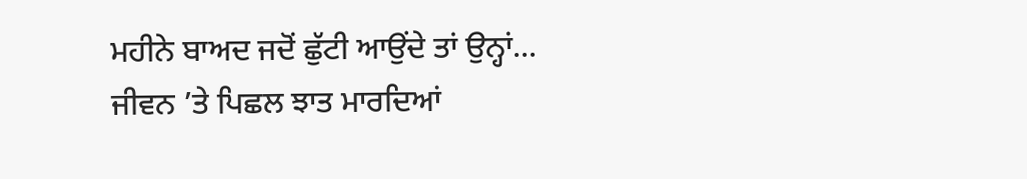ਮਹੀਨੇ ਬਾਅਦ ਜਦੋਂ ਛੁੱਟੀ ਆਉਂਦੇ ਤਾਂ ਉਨ੍ਹਾਂ...
ਜੀਵਨ ’ਤੇ ਪਿਛਲ ਝਾਤ ਮਾਰਦਿਆਂ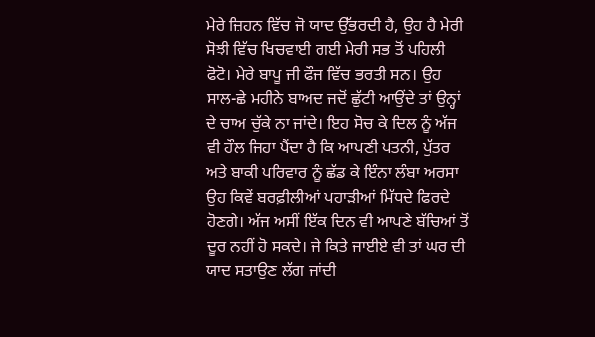ਮੇਰੇ ਜ਼ਿਹਨ ਵਿੱਚ ਜੋ ਯਾਦ ਉੱਭਰਦੀ ਹੈ, ਉਹ ਹੈ ਮੇਰੀ ਸੋਝੀ ਵਿੱਚ ਖਿਚਵਾਈ ਗਈ ਮੇਰੀ ਸਭ ਤੋਂ ਪਹਿਲੀ ਫੋਟੋ। ਮੇਰੇ ਬਾਪੂ ਜੀ ਫੌਜ ਵਿੱਚ ਭਰਤੀ ਸਨ। ਉਹ ਸਾਲ-ਛੇ ਮਹੀਨੇ ਬਾਅਦ ਜਦੋਂ ਛੁੱਟੀ ਆਉਂਦੇ ਤਾਂ ਉਨ੍ਹਾਂ ਦੇ ਚਾਅ ਚੁੱਕੇ ਨਾ ਜਾਂਦੇ। ਇਹ ਸੋਚ ਕੇ ਦਿਲ ਨੂੰ ਅੱਜ ਵੀ ਹੌਲ ਜਿਹਾ ਪੈਂਦਾ ਹੈ ਕਿ ਆਪਣੀ ਪਤਨੀ, ਪੁੱਤਰ ਅਤੇ ਬਾਕੀ ਪਰਿਵਾਰ ਨੂੰ ਛੱਡ ਕੇ ਇੰਨਾ ਲੰਬਾ ਅਰਸਾ ਉਹ ਕਿਵੇਂ ਬਰਫ਼ੀਲੀਆਂ ਪਹਾੜੀਆਂ ਮਿੱਧਦੇ ਫਿਰਦੇ ਹੋਣਗੇ। ਅੱਜ ਅਸੀਂ ਇੱਕ ਦਿਨ ਵੀ ਆਪਣੇ ਬੱਚਿਆਂ ਤੋਂ ਦੂਰ ਨਹੀਂ ਹੋ ਸਕਦੇ। ਜੇ ਕਿਤੇ ਜਾਈਏ ਵੀ ਤਾਂ ਘਰ ਦੀ ਯਾਦ ਸਤਾਉਣ ਲੱਗ ਜਾਂਦੀ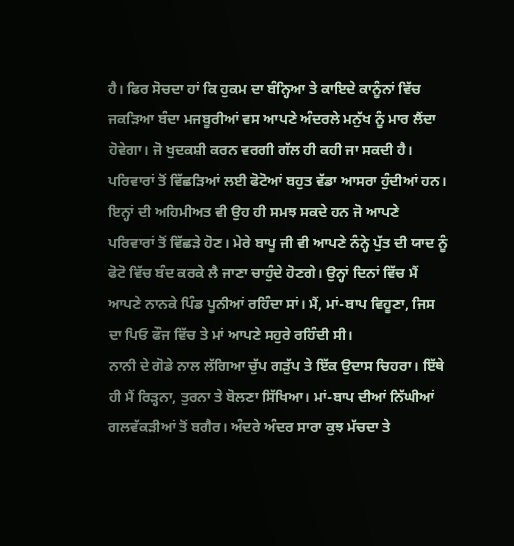ਹੈ। ਫਿਰ ਸੋਚਦਾ ਹਾਂ ਕਿ ਹੁਕਮ ਦਾ ਬੰਨ੍ਹਿਆ ਤੇ ਕਾਇਦੇ ਕਾਨੂੰਨਾਂ ਵਿੱਚ ਜਕੜਿਆ ਬੰਦਾ ਮਜਬੂਰੀਆਂ ਵਸ ਆਪਣੇ ਅੰਦਰਲੇ ਮਨੁੱਖ ਨੂੰ ਮਾਰ ਲੈਂਦਾ ਹੋਵੇਗਾ। ਜੋ ਖੁਦਕਸ਼ੀ ਕਰਨ ਵਰਗੀ ਗੱਲ ਹੀ ਕਹੀ ਜਾ ਸਕਦੀ ਹੈ।
ਪਰਿਵਾਰਾਂ ਤੋਂ ਵਿੱਛੜਿਆਂ ਲਈ ਫੋਟੋਆਂ ਬਹੁਤ ਵੱਡਾ ਆਸਰਾ ਹੁੰਦੀਆਂ ਹਨ। ਇਨ੍ਹਾਂ ਦੀ ਅਹਿਮੀਅਤ ਵੀ ਉਹ ਹੀ ਸਮਝ ਸਕਦੇ ਹਨ ਜੋ ਆਪਣੇ ਪਰਿਵਾਰਾਂ ਤੋਂ ਵਿੱਛੜੇ ਹੋਣ। ਮੇਰੇ ਬਾਪੂ ਜੀ ਵੀ ਆਪਣੇ ਨੰਨ੍ਹੇ ਪੁੱਤ ਦੀ ਯਾਦ ਨੂੰ ਫੋਟੋ ਵਿੱਚ ਬੰਦ ਕਰਕੇ ਲੈ ਜਾਣਾ ਚਾਹੁੰਦੇ ਹੋਣਗੇ। ਉਨ੍ਹਾਂ ਦਿਨਾਂ ਵਿੱਚ ਮੈਂ ਆਪਣੇ ਨਾਨਕੇ ਪਿੰਡ ਪੂਨੀਆਂ ਰਹਿੰਦਾ ਸਾਂ। ਮੈਂ, ਮਾਂ-ਬਾਪ ਵਿਹੂਣਾ, ਜਿਸ ਦਾ ਪਿਓ ਫੌਜ ਵਿੱਚ ਤੇ ਮਾਂ ਆਪਣੇ ਸਹੁਰੇ ਰਹਿੰਦੀ ਸੀ।
ਨਾਨੀ ਦੇ ਗੋਡੇ ਨਾਲ ਲੱਗਿਆ ਚੁੱਪ ਗੜੁੱਪ ਤੇ ਇੱਕ ਉਦਾਸ ਚਿਹਰਾ। ਇੱਥੇ ਹੀ ਮੈਂ ਰਿੜ੍ਹਨਾ, ਤੁਰਨਾ ਤੇ ਬੋਲਣਾ ਸਿੱਖਿਆ। ਮਾਂ-ਬਾਪ ਦੀਆਂ ਨਿੱਘੀਆਂ ਗਲਵੱਕੜੀਆਂ ਤੋਂ ਬਗੈਰ। ਅੰਦਰੇ ਅੰਦਰ ਸਾਰਾ ਕੁਝ ਮੱਚਦਾ ਤੇ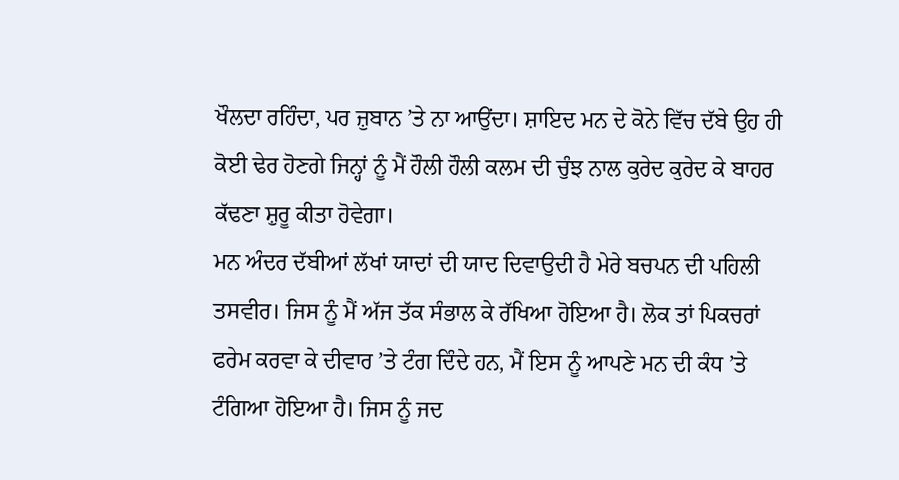ਖੌਲਦਾ ਰਹਿੰਦਾ, ਪਰ ਜ਼ੁਬਾਨ ’ਤੇ ਨਾ ਆਉਂਦਾ। ਸ਼ਾਇਦ ਮਨ ਦੇ ਕੋਨੇ ਵਿੱਚ ਦੱਬੇ ਉਹ ਹੀ ਕੋਈ ਢੇਰ ਹੋਣਗੇ ਜਿਨ੍ਹਾਂ ਨੂੰ ਮੈਂ ਹੌਲੀ ਹੌਲੀ ਕਲਮ ਦੀ ਚੁੰਝ ਨਾਲ ਕੁਰੇਦ ਕੁਰੇਦ ਕੇ ਬਾਹਰ ਕੱਢਣਾ ਸ਼ੁਰੂ ਕੀਤਾ ਹੋਵੇਗਾ।
ਮਨ ਅੰਦਰ ਦੱਬੀਆਂ ਲੱਖਾਂ ਯਾਦਾਂ ਦੀ ਯਾਦ ਦਿਵਾਉਦੀ ਹੈ ਮੇਰੇ ਬਚਪਨ ਦੀ ਪਹਿਲੀ ਤਸਵੀਰ। ਜਿਸ ਨੂੰ ਮੈਂ ਅੱਜ ਤੱਕ ਸੰਭਾਲ ਕੇ ਰੱਖਿਆ ਹੋਇਆ ਹੈ। ਲੋਕ ਤਾਂ ਪਿਕਚਰਾਂ ਫਰੇਮ ਕਰਵਾ ਕੇ ਦੀਵਾਰ ’ਤੇ ਟੰਗ ਦਿੰਦੇ ਹਨ, ਮੈਂ ਇਸ ਨੂੰ ਆਪਣੇ ਮਨ ਦੀ ਕੰਧ ’ਤੇ ਟੰਗਿਆ ਹੋਇਆ ਹੈ। ਜਿਸ ਨੂੰ ਜਦ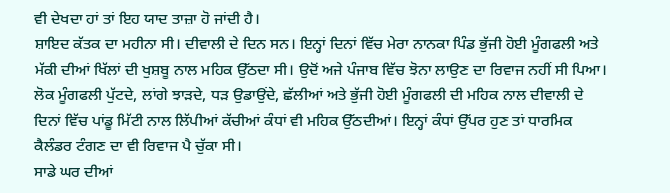ਵੀ ਦੇਖਦਾ ਹਾਂ ਤਾਂ ਇਹ ਯਾਦ ਤਾਜ਼ਾ ਹੋ ਜਾਂਦੀ ਹੈ।
ਸ਼ਾਇਦ ਕੱਤਕ ਦਾ ਮਹੀਨਾ ਸੀ। ਦੀਵਾਲੀ ਦੇ ਦਿਨ ਸਨ। ਇਨ੍ਹਾਂ ਦਿਨਾਂ ਵਿੱਚ ਮੇਰਾ ਨਾਨਕਾ ਪਿੰਡ ਭੁੱਜੀ ਹੋਈ ਮੂੰਗਫਲੀ ਅਤੇ ਮੱਕੀ ਦੀਆਂ ਖਿੱਲਾਂ ਦੀ ਖੁਸ਼ਬੂ ਨਾਲ ਮਹਿਕ ਉੱਠਦਾ ਸੀ। ਉਦੋਂ ਅਜੇ ਪੰਜਾਬ ਵਿੱਚ ਝੋਨਾ ਲਾਉਣ ਦਾ ਰਿਵਾਜ ਨਹੀਂ ਸੀ ਪਿਆ। ਲੋਕ ਮੂੰਗਫਲੀ ਪੁੱਟਦੇ, ਲਾਂਗੇ ਝਾੜਦੇ, ਧੜ ਉਡਾਉਂਦੇ, ਛੱਲੀਆਂ ਅਤੇ ਭੁੱਜੀ ਹੋਈ ਮੂੰਗਫਲੀ ਦੀ ਮਹਿਕ ਨਾਲ ਦੀਵਾਲੀ ਦੇ ਦਿਨਾਂ ਵਿੱਚ ਪਾਂਡੂ ਮਿੱਟੀ ਨਾਲ ਲਿੱਪੀਆਂ ਕੱਚੀਆਂ ਕੰਧਾਂ ਵੀ ਮਹਿਕ ਉੱਠਦੀਆਂ। ਇਨ੍ਹਾਂ ਕੰਧਾਂ ਉੱਪਰ ਹੁਣ ਤਾਂ ਧਾਰਮਿਕ ਕੈਲੰਡਰ ਟੰਗਣ ਦਾ ਵੀ ਰਿਵਾਜ ਪੈ ਚੁੱਕਾ ਸੀ।
ਸਾਡੇ ਘਰ ਦੀਆਂ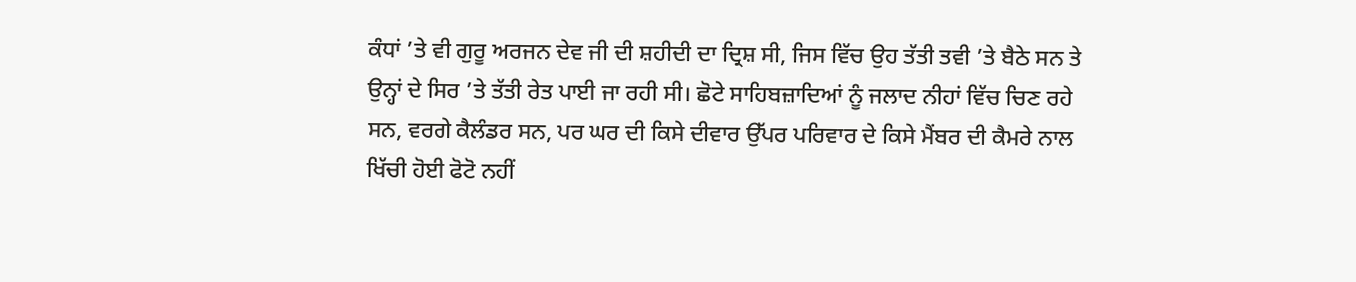ਕੰਧਾਂ ’ਤੇ ਵੀ ਗੁਰੂ ਅਰਜਨ ਦੇਵ ਜੀ ਦੀ ਸ਼ਹੀਦੀ ਦਾ ਦ੍ਰਿਸ਼ ਸੀ, ਜਿਸ ਵਿੱਚ ਉਹ ਤੱਤੀ ਤਵੀ ’ਤੇ ਬੈਠੇ ਸਨ ਤੇ ਉਨ੍ਹਾਂ ਦੇ ਸਿਰ ’ਤੇ ਤੱਤੀ ਰੇਤ ਪਾਈ ਜਾ ਰਹੀ ਸੀ। ਛੋਟੇ ਸਾਹਿਬਜ਼ਾਦਿਆਂ ਨੂੰ ਜਲਾਦ ਨੀਹਾਂ ਵਿੱਚ ਚਿਣ ਰਹੇ ਸਨ, ਵਰਗੇ ਕੈਲੰਡਰ ਸਨ, ਪਰ ਘਰ ਦੀ ਕਿਸੇ ਦੀਵਾਰ ਉੱਪਰ ਪਰਿਵਾਰ ਦੇ ਕਿਸੇ ਮੈਂਬਰ ਦੀ ਕੈਮਰੇ ਨਾਲ ਖਿੱਚੀ ਹੋਈ ਫੋਟੋ ਨਹੀਂ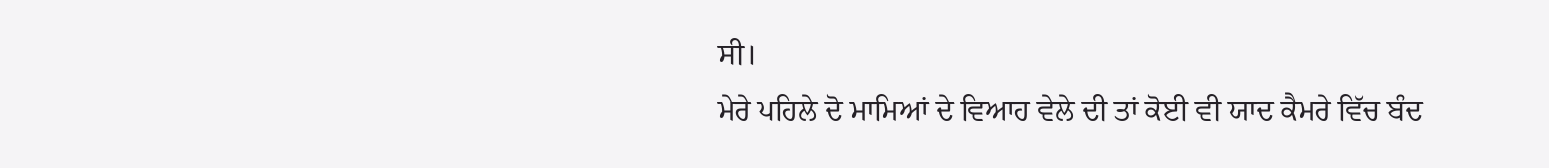ਸੀ।
ਮੇਰੇ ਪਹਿਲੇ ਦੋ ਮਾਮਿਆਂ ਦੇ ਵਿਆਹ ਵੇਲੇ ਦੀ ਤਾਂ ਕੋਈ ਵੀ ਯਾਦ ਕੈਮਰੇ ਵਿੱਚ ਬੰਦ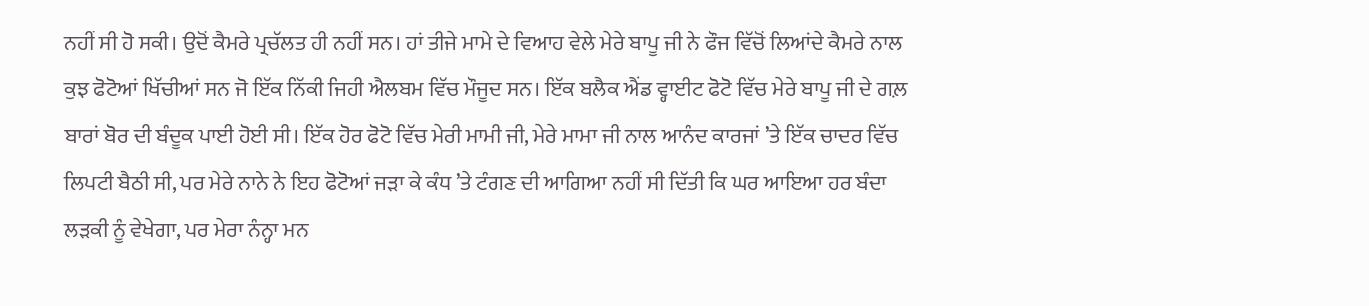ਨਹੀਂ ਸੀ ਹੋ ਸਕੀ। ਉਦੋਂ ਕੈਮਰੇ ਪ੍ਰਚੱਲਤ ਹੀ ਨਹੀਂ ਸਨ। ਹਾਂ ਤੀਜੇ ਮਾਮੇ ਦੇ ਵਿਆਹ ਵੇਲੇ ਮੇਰੇ ਬਾਪੂ ਜੀ ਨੇ ਫੌਜ ਵਿੱਚੋਂ ਲਿਆਂਦੇ ਕੈਮਰੇ ਨਾਲ ਕੁਝ ਫੋਟੋਆਂ ਖਿੱਚੀਆਂ ਸਨ ਜੋ ਇੱਕ ਨਿੱਕੀ ਜਿਹੀ ਐਲਬਮ ਵਿੱਚ ਮੌਜੂਦ ਸਨ। ਇੱਕ ਬਲੈਕ ਐਂਡ ਵ੍ਹਾਈਟ ਫੋਟੋ ਵਿੱਚ ਮੇਰੇ ਬਾਪੂ ਜੀ ਦੇ ਗਲ਼ ਬਾਰਾਂ ਬੋਰ ਦੀ ਬੰਦੂਕ ਪਾਈ ਹੋਈ ਸੀ। ਇੱਕ ਹੋਰ ਫੋਟੋ ਵਿੱਚ ਮੇਰੀ ਮਾਮੀ ਜੀ, ਮੇਰੇ ਮਾਮਾ ਜੀ ਨਾਲ ਆਨੰਦ ਕਾਰਜਾਂ ’ਤੇ ਇੱਕ ਚਾਦਰ ਵਿੱਚ ਲਿਪਟੀ ਬੈਠੀ ਸੀ, ਪਰ ਮੇਰੇ ਨਾਨੇ ਨੇ ਇਹ ਫੋਟੋਆਂ ਜੜਾ ਕੇ ਕੰਧ ’ਤੇ ਟੰਗਣ ਦੀ ਆਗਿਆ ਨਹੀਂ ਸੀ ਦਿੱਤੀ ਕਿ ਘਰ ਆਇਆ ਹਰ ਬੰਦਾ ਲੜਕੀ ਨੂੰ ਵੇਖੇਗਾ, ਪਰ ਮੇਰਾ ਨੰਨ੍ਹਾ ਮਨ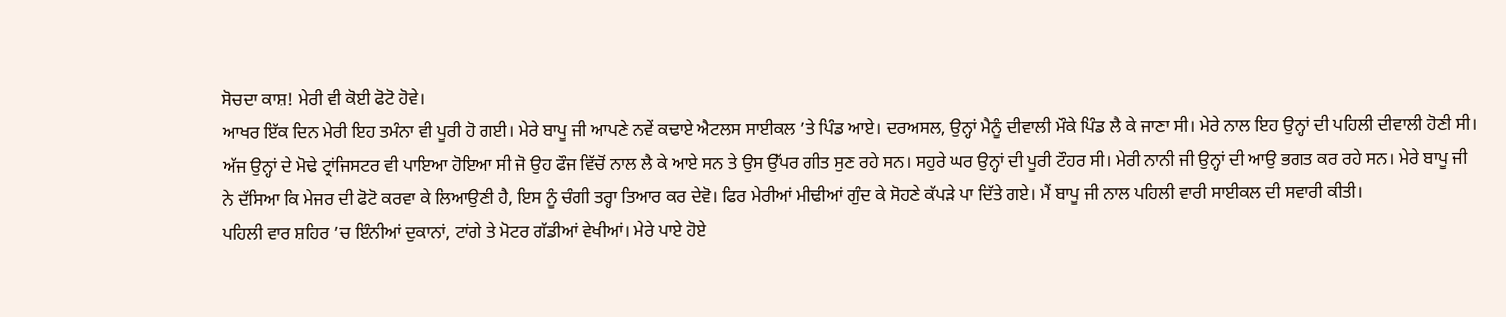ਸੋਚਦਾ ਕਾਸ਼! ਮੇਰੀ ਵੀ ਕੋਈ ਫੋਟੋ ਹੋਵੇ।
ਆਖਰ ਇੱਕ ਦਿਨ ਮੇਰੀ ਇਹ ਤਮੰਨਾ ਵੀ ਪੂਰੀ ਹੋ ਗਈ। ਮੇਰੇ ਬਾਪੂ ਜੀ ਆਪਣੇ ਨਵੇਂ ਕਢਾਏ ਐਟਲਸ ਸਾਈਕਲ ’ਤੇ ਪਿੰਡ ਆਏ। ਦਰਅਸਲ, ਉਨ੍ਹਾਂ ਮੈਨੂੰ ਦੀਵਾਲੀ ਮੌਕੇ ਪਿੰਡ ਲੈ ਕੇ ਜਾਣਾ ਸੀ। ਮੇਰੇ ਨਾਲ ਇਹ ਉਨ੍ਹਾਂ ਦੀ ਪਹਿਲੀ ਦੀਵਾਲੀ ਹੋਣੀ ਸੀ। ਅੱਜ ਉਨ੍ਹਾਂ ਦੇ ਮੋਢੇ ਟ੍ਰਾਂਜਿਸਟਰ ਵੀ ਪਾਇਆ ਹੋਇਆ ਸੀ ਜੋ ਉਹ ਫੌਜ ਵਿੱਚੋਂ ਨਾਲ ਲੈ ਕੇ ਆਏ ਸਨ ਤੇ ਉਸ ਉੱਪਰ ਗੀਤ ਸੁਣ ਰਹੇ ਸਨ। ਸਹੁਰੇ ਘਰ ਉਨ੍ਹਾਂ ਦੀ ਪੂਰੀ ਟੌਹਰ ਸੀ। ਮੇਰੀ ਨਾਨੀ ਜੀ ਉਨ੍ਹਾਂ ਦੀ ਆਉ ਭਗਤ ਕਰ ਰਹੇ ਸਨ। ਮੇਰੇ ਬਾਪੂ ਜੀ ਨੇ ਦੱਸਿਆ ਕਿ ਮੇਜਰ ਦੀ ਫੋਟੋ ਕਰਵਾ ਕੇ ਲਿਆਉਣੀ ਹੈ, ਇਸ ਨੂੰ ਚੰਗੀ ਤਰ੍ਹਾ ਤਿਆਰ ਕਰ ਦੇਵੋ। ਫਿਰ ਮੇਰੀਆਂ ਮੀਢੀਆਂ ਗੁੰਦ ਕੇ ਸੋਹਣੇ ਕੱਪੜੇ ਪਾ ਦਿੱਤੇ ਗਏ। ਮੈਂ ਬਾਪੂ ਜੀ ਨਾਲ ਪਹਿਲੀ ਵਾਰੀ ਸਾਈਕਲ ਦੀ ਸਵਾਰੀ ਕੀਤੀ।
ਪਹਿਲੀ ਵਾਰ ਸ਼ਹਿਰ ’ਚ ਇੰਨੀਆਂ ਦੁਕਾਨਾਂ, ਟਾਂਗੇ ਤੇ ਮੋਟਰ ਗੱਡੀਆਂ ਵੇਖੀਆਂ। ਮੇਰੇ ਪਾਏ ਹੋਏ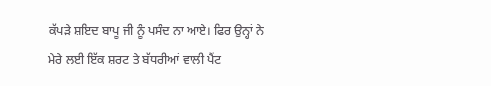ਕੱਪੜੇ ਸ਼ਇਦ ਬਾਪੂ ਜੀ ਨੂੰ ਪਸੰਦ ਨਾ ਆਏ। ਫਿਰ ਉਨ੍ਹਾਂ ਨੇ ਮੇਰੇ ਲਈ ਇੱਕ ਸ਼ਰਟ ਤੇ ਬੱਧਰੀਆਂ ਵਾਲੀ ਪੈਂਟ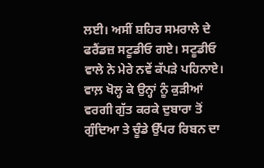ਲਈ। ਅਸੀਂ ਸ਼ਹਿਰ ਸਮਰਾਲੇ ਦੇ ਫਰੈਂਡਜ਼ ਸਟੂਡੀਓ ਗਏ। ਸਟੂਡੀਓ ਵਾਲੇ ਨੇ ਮੇਰੇ ਨਵੇਂ ਕੱਪੜੇ ਪਹਿਨਾਏ। ਵਾਲ਼ ਖੋਲ੍ਹ ਕੇ ਉਨ੍ਹਾਂ ਨੂੰ ਕੁੜੀਆਂ ਵਰਗੀ ਗੁੱਤ ਕਰਕੇ ਦੁਬਾਰਾ ਤੋਂ ਗੁੰਦਿਆ ਤੇ ਚੂੰਡੇ ਉੱਪਰ ਰਿਬਨ ਦਾ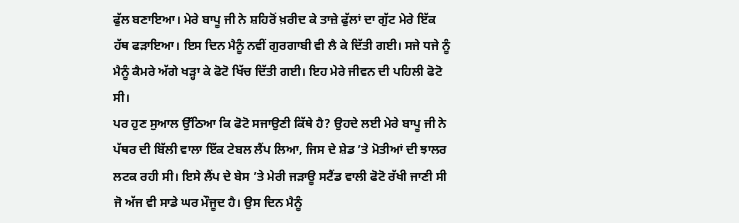ਫੁੱਲ ਬਣਾਇਆ। ਮੇਰੇ ਬਾਪੂ ਜੀ ਨੇ ਸ਼ਹਿਰੋਂ ਖ਼ਰੀਦ ਕੇ ਤਾਜ਼ੇ ਫੁੱਲਾਂ ਦਾ ਗੁੱਟ ਮੇਰੇ ਇੱਕ ਹੱਥ ਫੜਾਇਆ। ਇਸ ਦਿਨ ਮੈਨੂੰ ਨਵੀਂ ਗੁਰਗਾਬੀ ਵੀ ਲੈ ਕੇ ਦਿੱਤੀ ਗਈ। ਸਜੇ ਧਜੇ ਨੂੰ ਮੈਨੂੰ ਕੈਮਰੇ ਅੱਗੇ ਖੜ੍ਹਾ ਕੇ ਫੋਟੋ ਖਿੱਚ ਦਿੱਤੀ ਗਈ। ਇਹ ਮੇਰੇ ਜੀਵਨ ਦੀ ਪਹਿਲੀ ਫੋਟੋ ਸੀ।
ਪਰ ਹੁਣ ਸੁਆਲ ਉੱਠਿਆ ਕਿ ਫੋਟੋ ਸਜਾਉਣੀ ਕਿੱਥੇ ਹੈ? ਉਹਦੇ ਲਈ ਮੇਰੇ ਬਾਪੂ ਜੀ ਨੇ ਪੱਥਰ ਦੀ ਬਿੱਲੀ ਵਾਲਾ ਇੱਕ ਟੇਬਲ ਲੈਂਪ ਲਿਆ, ਜਿਸ ਦੇ ਸ਼ੇਡ ’ਤੇ ਮੋਤੀਆਂ ਦੀ ਝਾਲਰ ਲਟਕ ਰਹੀ ਸੀ। ਇਸੇ ਲੈਂਪ ਦੇ ਬੇਸ ’ਤੇ ਮੇਰੀ ਜੜਾਊ ਸਟੈਂਡ ਵਾਲੀ ਫੋਟੋ ਰੱਖੀ ਜਾਣੀ ਸੀ ਜੋ ਅੱਜ ਵੀ ਸਾਡੇ ਘਰ ਮੌਜੂਦ ਹੈ। ਉਸ ਦਿਨ ਮੈਨੂੰ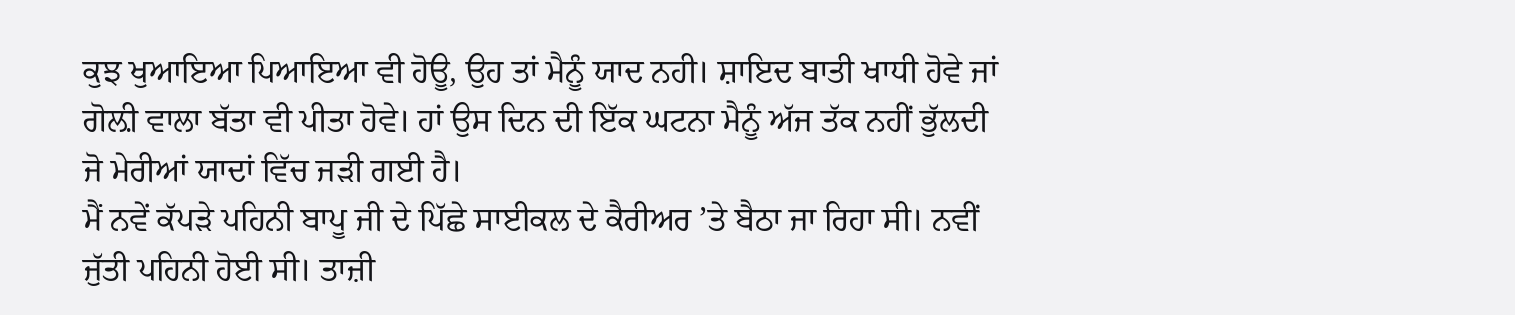ਕੁਝ ਖੁਆਇਆ ਪਿਆਇਆ ਵੀ ਹੋਊ, ਉਹ ਤਾਂ ਮੈਨੂੰ ਯਾਦ ਨਹੀ। ਸ਼ਾਇਦ ਬਾਤੀ ਖਾਧੀ ਹੋਵੇ ਜਾਂ ਗੋਲ਼ੀ ਵਾਲਾ ਬੱਤਾ ਵੀ ਪੀਤਾ ਹੋਵੇ। ਹਾਂ ਉਸ ਦਿਨ ਦੀ ਇੱਕ ਘਟਨਾ ਮੈਨੂੰ ਅੱਜ ਤੱਕ ਨਹੀਂ ਭੁੱਲਦੀ ਜੋ ਮੇਰੀਆਂ ਯਾਦਾਂ ਵਿੱਚ ਜੜੀ ਗਈ ਹੈ।
ਮੈਂ ਨਵੇਂ ਕੱਪੜੇ ਪਹਿਨੀ ਬਾਪੂ ਜੀ ਦੇ ਪਿੱਛੇ ਸਾਈਕਲ ਦੇ ਕੈਰੀਅਰ ’ਤੇ ਬੈਠਾ ਜਾ ਰਿਹਾ ਸੀ। ਨਵੀਂ ਜੁੱਤੀ ਪਹਿਨੀ ਹੋਈ ਸੀ। ਤਾਜ਼ੀ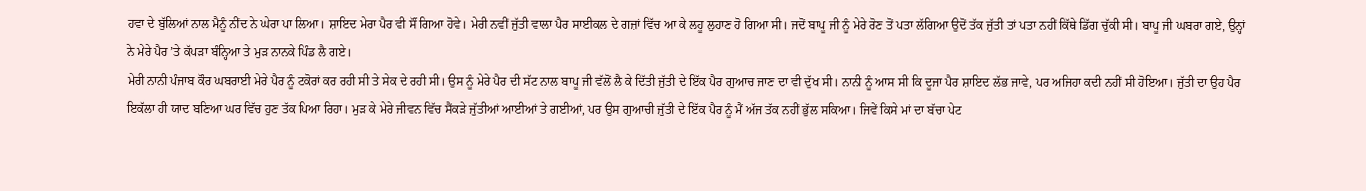ਹਵਾ ਦੇ ਬੁੱਲਿਆਂ ਨਾਲ ਮੈਨੂੰ ਨੀਂਦ ਨੇ ਘੇਰਾ ਪਾ ਲਿਆ। ਸ਼ਾਇਦ ਮੇਰਾ ਪੈਰ ਵੀ ਸੌਂ ਗਿਆ ਹੋਵੇ। ਮੇਰੀ ਨਵੀਂ ਜੁੱਤੀ ਵਾਲਾ ਪੈਰ ਸਾਈਕਲ ਦੇ ਗਜ਼ਾਂ ਵਿੱਚ ਆ ਕੇ ਲਹੂ ਲੁਹਾਣ ਹੋ ਗਿਆ ਸੀ। ਜਦੋਂ ਬਾਪੂ ਜੀ ਨੂੰ ਮੇਰੇ ਰੋਣ ਤੋਂ ਪਤਾ ਲੱਗਿਆ ਉਦੋਂ ਤੱਕ ਜੁੱਤੀ ਤਾਂ ਪਤਾ ਨਹੀਂ ਕਿੱਥੇ ਡਿੱਗ ਚੁੱਕੀ ਸੀ। ਬਾਪੂ ਜੀ ਘਬਰਾ ਗਏ, ਉਨ੍ਹਾਂ ਨੇ ਮੇਰੇ ਪੈਰ ’ਤੇ ਕੱਪੜਾ ਬੰਨ੍ਹਿਆ ਤੇ ਮੁੜ ਨਾਨਕੇ ਪਿੰਡ ਲੈ ਗਏ।
ਮੇਰੀ ਨਾਨੀ ਪੰਜਾਬ ਕੌਰ ਘਬਰਾਈ ਮੇਰੇ ਪੈਰ ਨੂੰ ਟਕੋਰਾਂ ਕਰ ਰਹੀ ਸੀ ਤੇ ਸੇਕ ਦੇ ਰਹੀ ਸੀ। ਉਸ ਨੂੰ ਮੇਰੇ ਪੈਰ ਦੀ ਸੱਟ ਨਾਲ ਬਾਪੂ ਜੀ ਵੱਲੋਂ ਲੈ ਕੇ ਦਿੱਤੀ ਜੁੱਤੀ ਦੇ ਇੱਕ ਪੈਰ ਗੁਆਚ ਜਾਣ ਦਾ ਵੀ ਦੁੱਖ ਸੀ। ਨਾਨੀ ਨੂੰ ਆਸ ਸੀ ਕਿ ਦੂਜਾ ਪੈਰ ਸ਼ਾਇਦ ਲੱਭ ਜਾਵੇ, ਪਰ ਅਜਿਹਾ ਕਦੀ ਨਹੀਂ ਸੀ ਹੋਇਆ। ਜੁੱਤੀ ਦਾ ਉਹ ਪੈਰ ਇਕੱਲਾ ਹੀ ਯਾਦ ਬਣਿਆ ਘਰ ਵਿੱਚ ਹੁਣ ਤੱਕ ਪਿਆ ਰਿਹਾ। ਮੁੜ ਕੇ ਮੇਰੇ ਜੀਵਨ ਵਿੱਚ ਸੈਂਕੜੇ ਜੁੱਤੀਆਂ ਆਈਆਂ ਤੇ ਗਈਆਂ, ਪਰ ਉਸ ਗੁਆਚੀ ਜੁੱਤੀ ਦੇ ਇੱਕ ਪੈਰ ਨੂੰ ਮੈਂ ਅੱਜ ਤੱਕ ਨਹੀਂ ਭੁੱਲ ਸਕਿਆ। ਜਿਵੇਂ ਕਿਸੇ ਮਾਂ ਦਾ ਬੱਚਾ ਪੇਟ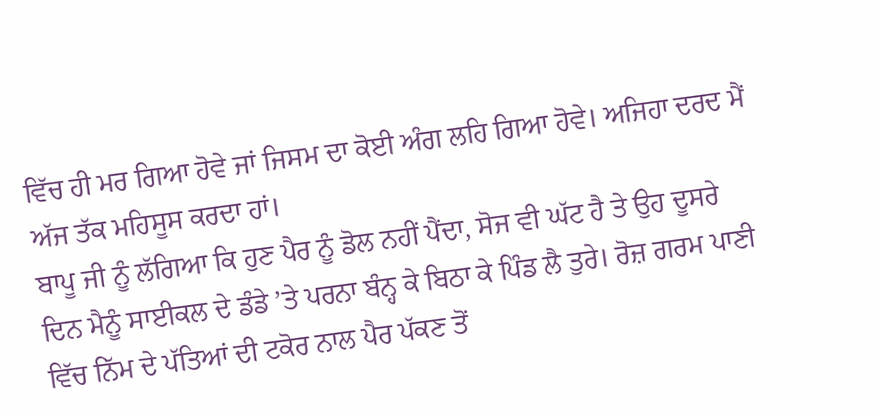ਵਿੱਚ ਹੀ ਮਰ ਗਿਆ ਹੋਵੇ ਜਾਂ ਜਿਸਮ ਦਾ ਕੋਈ ਅੰਗ ਲਹਿ ਗਿਆ ਹੋਵੇ। ਅਜਿਹਾ ਦਰਦ ਮੈਂ ਅੱਜ ਤੱਕ ਮਹਿਸੂਸ ਕਰਦਾ ਹਾਂ।
ਬਾਪੂ ਜੀ ਨੂੰ ਲੱਗਿਆ ਕਿ ਹੁਣ ਪੈਰ ਨੂੰ ਡੋਲ ਨਹੀਂ ਪੈਂਦਾ, ਸੋਜ ਵੀ ਘੱਟ ਹੈ ਤੇ ਉਹ ਦੂਸਰੇ ਦਿਨ ਮੈਨੂੰ ਸਾਈਕਲ ਦੇ ਡੰਡੇ ’ਤੇ ਪਰਨਾ ਬੰਨ੍ਹ ਕੇ ਬਿਠਾ ਕੇ ਪਿੰਡ ਲੈ ਤੁਰੇ। ਰੋਜ਼ ਗਰਮ ਪਾਣੀ ਵਿੱਚ ਨਿੱਮ ਦੇ ਪੱਤਿਆਂ ਦੀ ਟਕੋਰ ਨਾਲ ਪੈਰ ਪੱਕਣ ਤੋਂ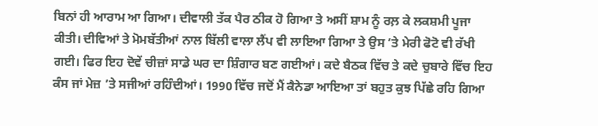ਬਿਨਾਂ ਹੀ ਆਰਾਮ ਆ ਗਿਆ। ਦੀਵਾਲੀ ਤੱਕ ਪੈਰ ਠੀਕ ਹੋ ਗਿਆ ਤੇ ਅਸੀਂ ਸ਼ਾਮ ਨੂੰ ਰਲ਼ ਕੇ ਲਕਸ਼ਮੀ ਪੂਜਾ ਕੀਤੀ। ਦੀਵਿਆਂ ਤੇ ਮੋਮਬੱਤੀਆਂ ਨਾਲ ਬਿੱਲੀ ਵਾਲਾ ਲੈਂਪ ਵੀ ਲਾਇਆ ਗਿਆ ਤੇ ਉਸ ’ਤੇ ਮੇਰੀ ਫੋਟੋ ਵੀ ਰੱਖੀ ਗਈ। ਫਿਰ ਇਹ ਦੋਵੇਂ ਚੀਜ਼ਾਂ ਸਾਡੇ ਘਰ ਦਾ ਸ਼ਿੰਗਾਰ ਬਣ ਗਈਆਂ। ਕਦੇ ਬੈਠਕ ਵਿੱਚ ਤੇ ਕਦੇ ਚੁਬਾਰੇ ਵਿੱਚ ਇਹ ਕੰਸ ਜਾਂ ਮੇਜ਼ ’ਤੇ ਸਜੀਆਂ ਰਹਿੰਦੀਆਂ। 1990 ਵਿੱਚ ਜਦੋਂ ਮੈਂ ਕੈਨੇਡਾ ਆਇਆ ਤਾਂ ਬਹੁਤ ਕੁਝ ਪਿੱਛੇ ਰਹਿ ਗਿਆ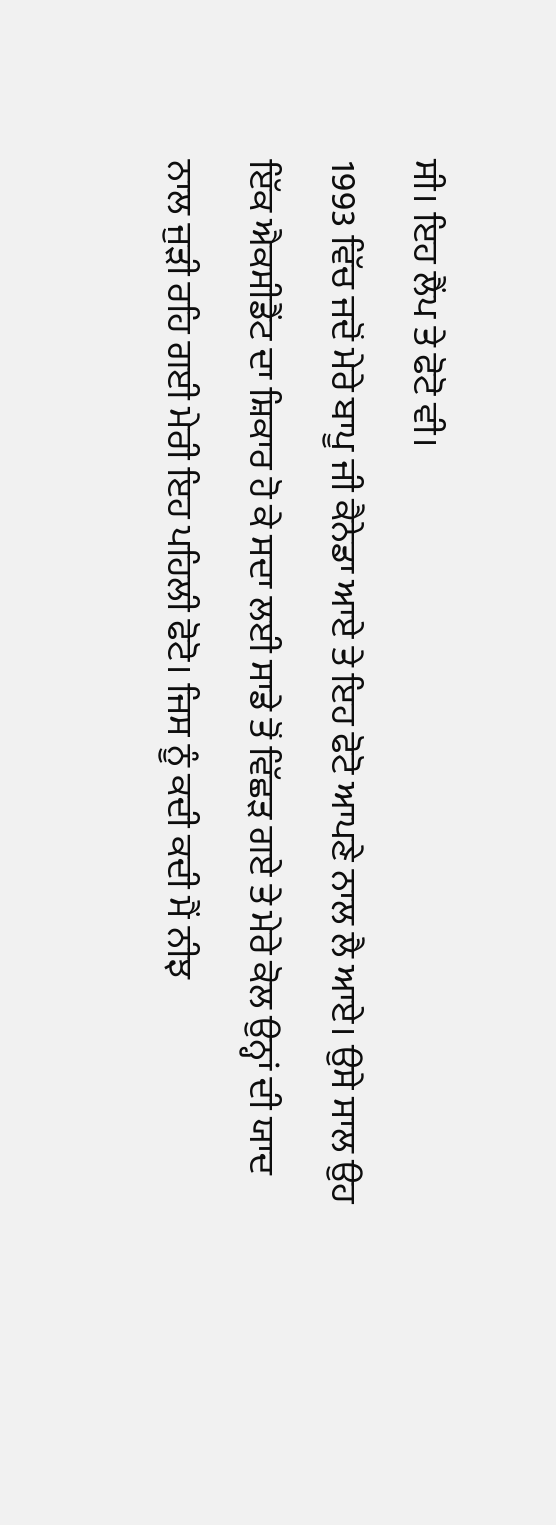ਸੀ। ਇਹ ਲੈਂਪ ਤੇ ਫੋਟੋ ਵੀ।
1993 ਵਿੱਚ ਜਦੋਂ ਮੇਰੇ ਬਾਪੂ ਜੀ ਕੈਨੇਡਾ ਆਏ ਤੇ ਇਹ ਫੋਟੋ ਆਪਣੇ ਨਾਲ ਲੈ ਆਏ। ਉਸੇ ਸਾਲ ਉਹ ਇੱਕ ਐਕਸੀਡੈਂਟ ਦਾ ਸ਼ਿਕਾਰ ਹੋ ਕੇ ਸਦਾ ਲਈ ਸਾਡੇ ਤੋਂ ਵਿੱਛੜ ਗਏ ਤੇ ਮੇਰੇ ਕੋਲ ਉਨ੍ਹਾਂ ਦੀ ਯਾਦ ਨਾਲ ਜੁੜੀ ਰਹਿ ਗਈ ਮੇਰੀ ਇਹ ਪਹਿਲੀ ਫੋਟੋ। ਜਿਸ ਨੂੰ ਕਦੀ ਕਦੀ ਮੈਂ ਨੀਝ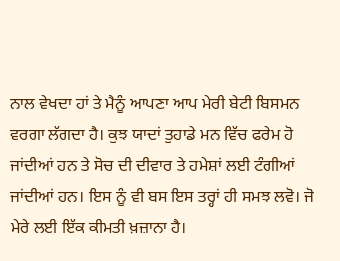ਨਾਲ ਵੇਖਦਾ ਹਾਂ ਤੇ ਮੈਨੂੰ ਆਪਣਾ ਆਪ ਮੇਰੀ ਬੇਟੀ ਬਿਸਮਨ ਵਰਗਾ ਲੱਗਦਾ ਹੈ। ਕੁਝ ਯਾਦਾਂ ਤੁਹਾਡੇ ਮਨ ਵਿੱਚ ਫਰੇਮ ਹੋ ਜਾਂਦੀਆਂ ਹਨ ਤੇ ਸੋਚ ਦੀ ਦੀਵਾਰ ਤੇ ਹਮੇਸ਼ਾਂ ਲਈ ਟੰਗੀਆਂ ਜਾਂਦੀਆਂ ਹਨ। ਇਸ ਨੂੰ ਵੀ ਬਸ ਇਸ ਤਰ੍ਹਾਂ ਹੀ ਸਮਝ ਲਵੋ। ਜੋ ਮੇਰੇ ਲਈ ਇੱਕ ਕੀਮਤੀ ਖ਼ਜ਼ਾਨਾ ਹੈ।